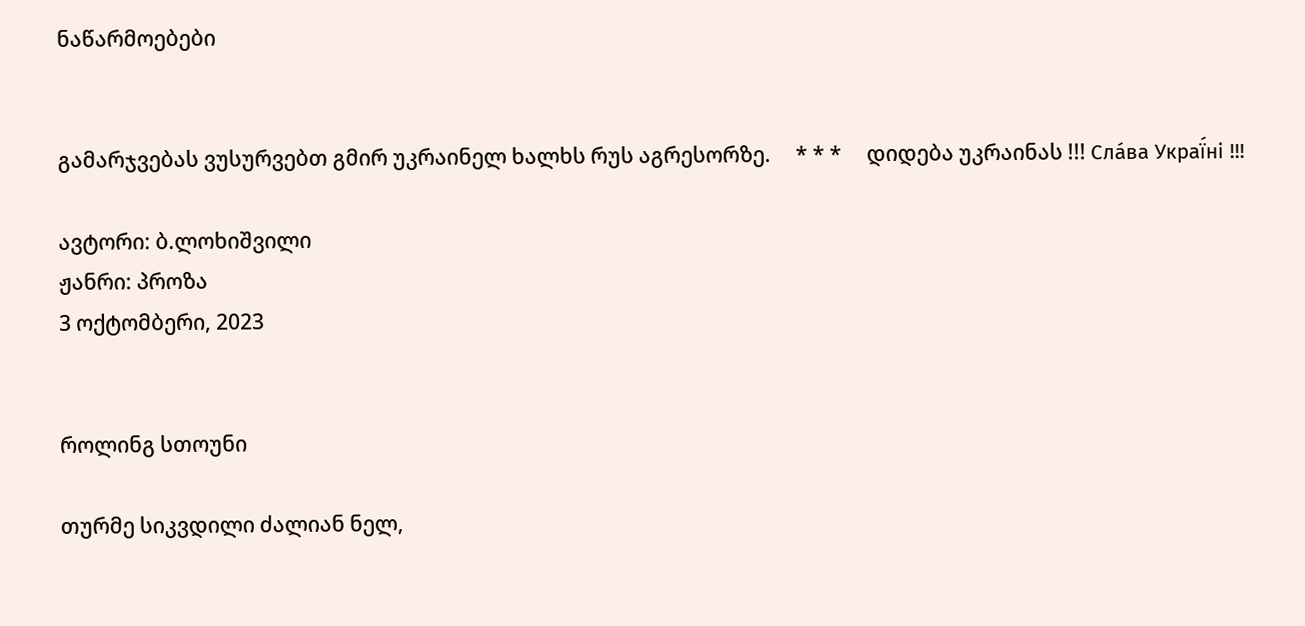ნაწარმოებები


გამარჯვებას ვუსურვებთ გმირ უკრაინელ ხალხს რუს აგრესორზე.     * * *     დიდება უკრაინას !!! Сла́ва Украї́ні !!!

ავტორი: ბ.ლოხიშვილი
ჟანრი: პროზა
3 ოქტომბერი, 2023


როლინგ სთოუნი

თურმე სიკვდილი ძალიან ნელ,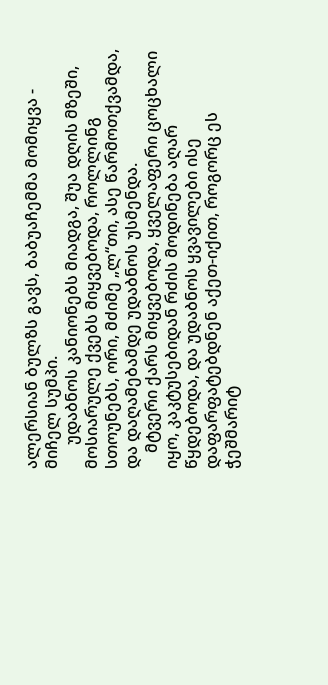ალერსიან ბულზს გავს, ბაბუაჩემმა მომიყვა - მიჩელ სუმპი.
      უდაბნოს კანიონებს მიადგა, შუა დღის მზეში, მოსიარულე ქვებს მიყვებოდა, როლლინგ სთოუნებს, ორი, მძიმე „ლ“თი, ასე წარმოთქვამდა, და დაღამებამდე უდაბნოს უსმენდა.
    მტვერი ქარს მიყვებოდა, ყველაფერი ცოცხალი იყო, კაკტუსებიდან რძის მოდინება აღარ წყდებოდა, და უდაბნოს ყვავილები ისე დაფარფატებდნენ აქეთ-იქით, როგორც ეს ჭეშმარიტ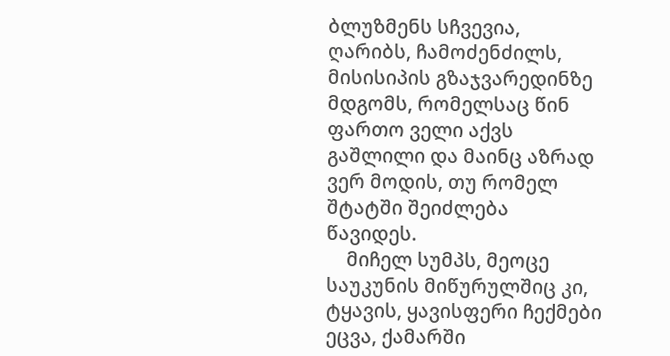ბლუზმენს სჩვევია, ღარიბს, ჩამოძენძილს, მისისიპის გზაჯვარედინზე მდგომს, რომელსაც წინ ფართო ველი აქვს გაშლილი და მაინც აზრად ვერ მოდის, თუ რომელ შტატში შეიძლება წავიდეს.
    მიჩელ სუმპს, მეოცე საუკუნის მიწურულშიც კი, ტყავის, ყავისფერი ჩექმები ეცვა, ქამარში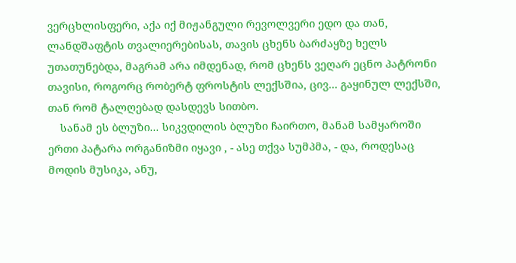ვერცხლისფერი, აქა იქ მიჟანგული რევოლვერი ედო და თან, ლანდშაფტის თვალიერებისას, თავის ცხენს ბარძაყზე ხელს უთათუნებდა, მაგრამ არა იმდენად, რომ ცხენს ვეღარ ეცნო პატრონი თავისი, როგორც რობერტ ფროსტის ლექსშია, ცივ... გაყინულ ლექსში, თან რომ ტალღებად დასდევს სითბო.
    სანამ ეს ბლუზი... სიკვდილის ბლუზი ჩაირთო, მანამ სამყაროში ერთი პატარა ორგანიზმი იყავი , - ასე თქვა სუმპმა, - და, როდესაც მოდის მუსიკა, ანუ,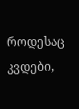როდესაც კვდები,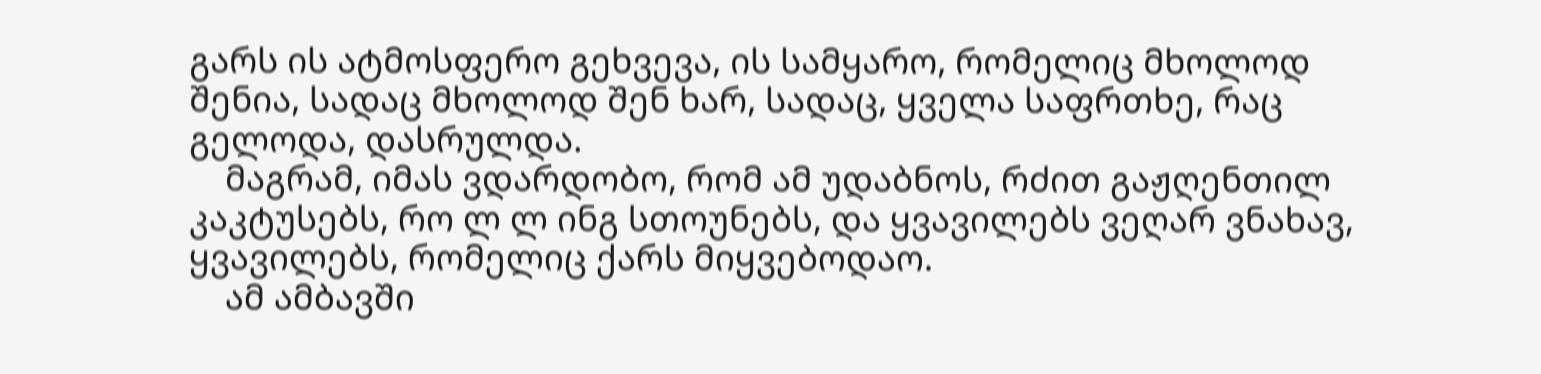გარს ის ატმოსფერო გეხვევა, ის სამყარო, რომელიც მხოლოდ შენია, სადაც მხოლოდ შენ ხარ, სადაც, ყველა საფრთხე, რაც გელოდა, დასრულდა.
    მაგრამ, იმას ვდარდობო, რომ ამ უდაბნოს, რძით გაჟღენთილ კაკტუსებს, რო ლ ლ ინგ სთოუნებს, და ყვავილებს ვეღარ ვნახავ, ყვავილებს, რომელიც ქარს მიყვებოდაო.
    ამ ამბავში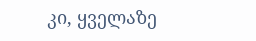კი, ყველაზე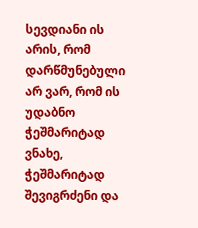სევდიანი ის არის, რომ დარწმუნებული არ ვარ, რომ ის უდაბნო ჭეშმარიტად ვნახე, ჭეშმარიტად შევიგრძენი და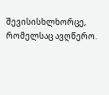შევისისხლხორცე, რომელსაც ავღწერო.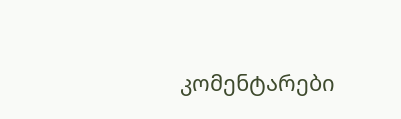კომენტარები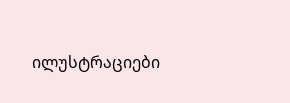ილუსტრაციები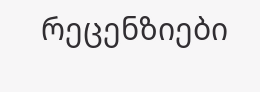რეცენზიები